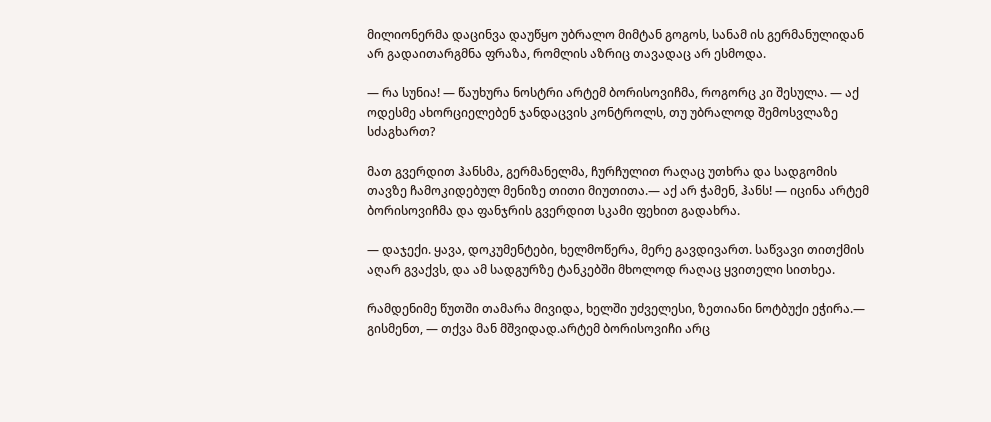მილიონერმა დაცინვა დაუწყო უბრალო მიმტან გოგოს, სანამ ის გერმანულიდან არ გადაითარგმნა ფრაზა, რომლის აზრიც თავადაც არ ესმოდა.

— რა სუნია! — წაუხურა ნოსტრი არტემ ბორისოვიჩმა, როგორც კი შესულა. — აქ ოდესმე ახორციელებენ ჯანდაცვის კონტროლს, თუ უბრალოდ შემოსვლაზე სძაგხართ?

მათ გვერდით ჰანსმა, გერმანელმა, ჩურჩულით რაღაც უთხრა და სადგომის თავზე ჩამოკიდებულ მენიზე თითი მიუთითა.— აქ არ ჭამენ, ჰანს! — იცინა არტემ ბორისოვიჩმა და ფანჯრის გვერდით სკამი ფეხით გადახრა.

— დაჯექი. ყავა, დოკუმენტები, ხელმოწერა, მერე გავდივართ. საწვავი თითქმის აღარ გვაქვს, და ამ სადგურზე ტანკებში მხოლოდ რაღაც ყვითელი სითხეა.

რამდენიმე წუთში თამარა მივიდა, ხელში უძველესი, ზეთიანი ნოტბუქი ეჭირა.— გისმენთ, — თქვა მან მშვიდად.არტემ ბორისოვიჩი არც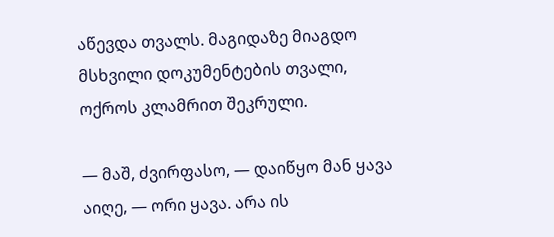აწევდა თვალს. მაგიდაზე მიაგდო მსხვილი დოკუმენტების თვალი, ოქროს კლამრით შეკრული.

— მაშ, ძვირფასო, — დაიწყო მან ყავა აიღე, — ორი ყავა. არა ის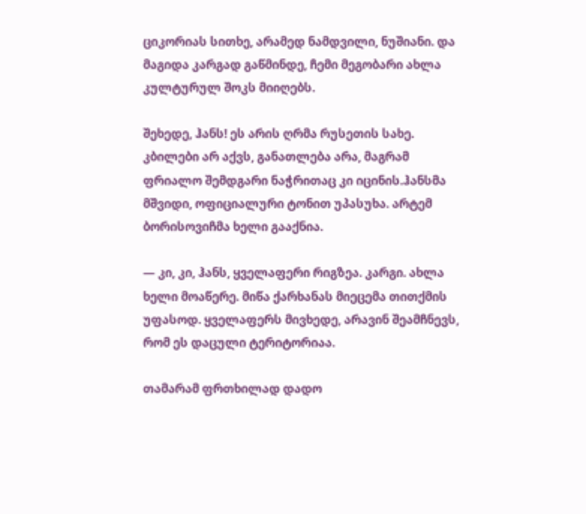ციკორიას სითხე, არამედ ნამდვილი, ნუშიანი. და მაგიდა კარგად გაწმინდე, ჩემი მეგობარი ახლა კულტურულ შოკს მიიღებს.

შეხედე, ჰანს! ეს არის ღრმა რუსეთის სახე. კბილები არ აქვს, განათლება არა, მაგრამ ფრიალო შემდგარი ნაჭრითაც კი იცინის.ჰანსმა მშვიდი, ოფიციალური ტონით უპასუხა. არტემ ბორისოვიჩმა ხელი გააქნია.

— კი, კი, ჰანს, ყველაფერი რიგზეა. კარგი. ახლა ხელი მოაწერე. მიწა ქარხანას მიეცემა თითქმის უფასოდ. ყველაფერს მივხედე, არავინ შეამჩნევს, რომ ეს დაცული ტერიტორიაა.

თამარამ ფრთხილად დადო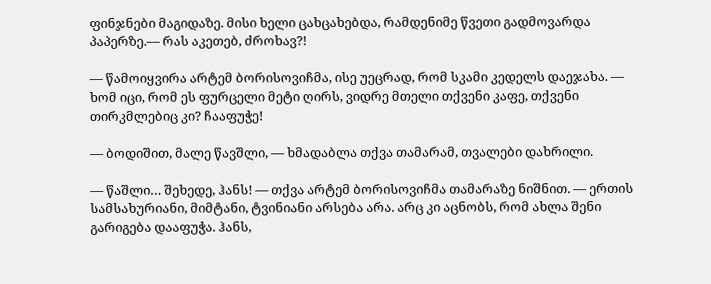ფინჯნები მაგიდაზე. მისი ხელი ცახცახებდა, რამდენიმე წვეთი გადმოვარდა პაპერზე.— რას აკეთებ, ძროხავ?!

— წამოიყვირა არტემ ბორისოვიჩმა, ისე უეცრად, რომ სკამი კედელს დაეჯახა. — ხომ იცი, რომ ეს ფურცელი მეტი ღირს, ვიდრე მთელი თქვენი კაფე, თქვენი თირკმლებიც კი? ჩააფუჭე!

— ბოდიშით, მალე წავშლი, — ხმადაბლა თქვა თამარამ, თვალები დახრილი.

— წაშლი… შეხედე, ჰანს! — თქვა არტემ ბორისოვიჩმა თამარაზე ნიშნით. — ერთის სამსახურიანი, მიმტანი, ტვინიანი არსება არა. არც კი აცნობს, რომ ახლა შენი გარიგება დააფუჭა. ჰანს,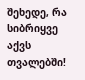შეხედე, რა სიბრიყვე აქვს თვალებში!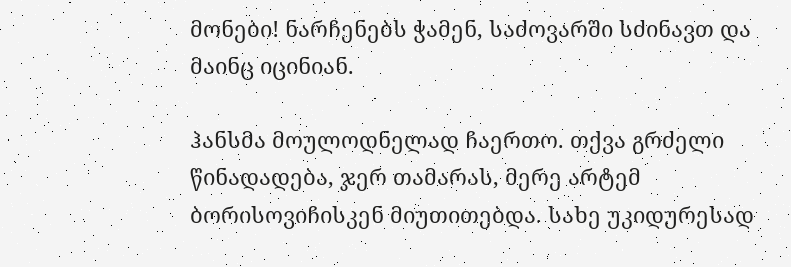მონები! ნარჩენებს ჭამენ, საძოვარში სძინავთ და მაინც იცინიან.

ჰანსმა მოულოდნელად ჩაერთო. თქვა გრძელი წინადადება, ჯერ თამარას, მერე არტემ ბორისოვიჩისკენ მიუთითებდა. სახე უკიდურესად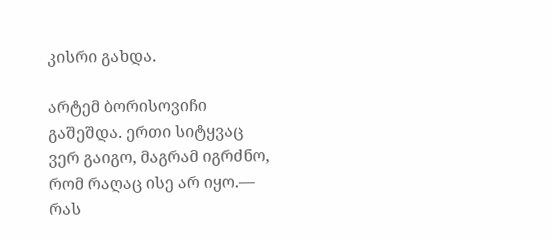კისრი გახდა.

არტემ ბორისოვიჩი გაშეშდა. ერთი სიტყვაც ვერ გაიგო, მაგრამ იგრძნო, რომ რაღაც ისე არ იყო.— რას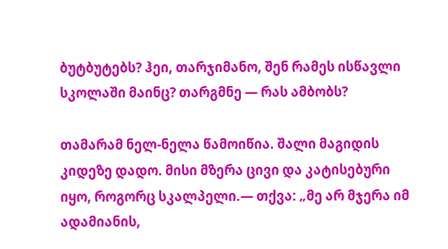ბუტბუტებს? ჰეი, თარჯიმანო, შენ რამეს ისწავლი სკოლაში მაინც? თარგმნე — რას ამბობს?

თამარამ ნელ-ნელა წამოიწია. შალი მაგიდის კიდეზე დადო. მისი მზერა ცივი და კატისებური იყო, როგორც სკალპელი.— თქვა: „მე არ მჯერა იმ ადამიანის,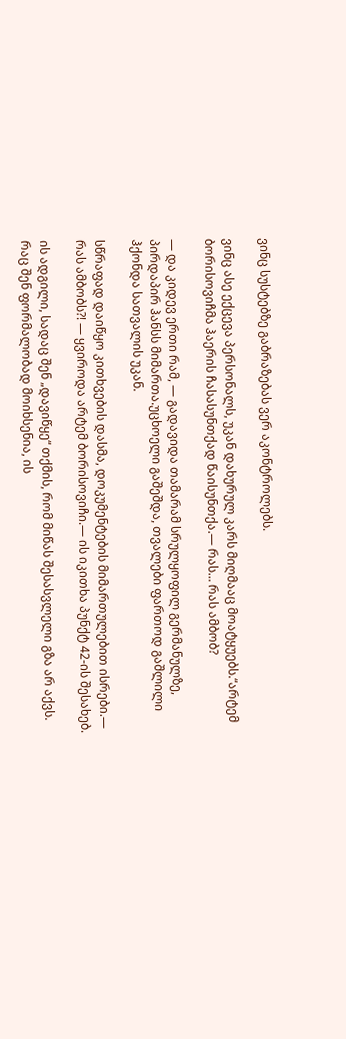ვინც სუსტებზე გაბრაზებას ვერ აკონტროლებს.

ვინც ასე ექცევა პერსონალს, უკან დახურულ კარს მიღმააც მოატყუებს.“არტემ ბორისოვიჩმა ჰაერის ჩასასუნთქად წაისუნთქა.— რას… რას ამბობ?

— და კიდევ ერთი რამ, — გადავიდა თამარამ სრულყოფილ გერმანულზე, პირდაპირ ჰანსს მიმართა.უცხოელი გაშეშდა, თვალები ფართოდ გაშლილი ჰქონდა სათვალის უკან.

სწრაფად დაიწყო კითხვების დასმა, დოკუმენტების მიმართულებით ისრები.— რას ამბობს?! — ყვიროდა არტემ ბორისოვიჩი.— ის იკითხა პუნქტ 42-ის შესახებ.

ის ადგილი, სადაც შენ „დავიწყე“ თქმის, რომ მიწას შესასვლელი გზა არ აქვს. რაც შენ ფორმალობად მოიხსენია, ის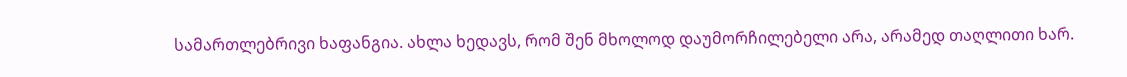სამართლებრივი ხაფანგია. ახლა ხედავს, რომ შენ მხოლოდ დაუმორჩილებელი არა, არამედ თაღლითი ხარ.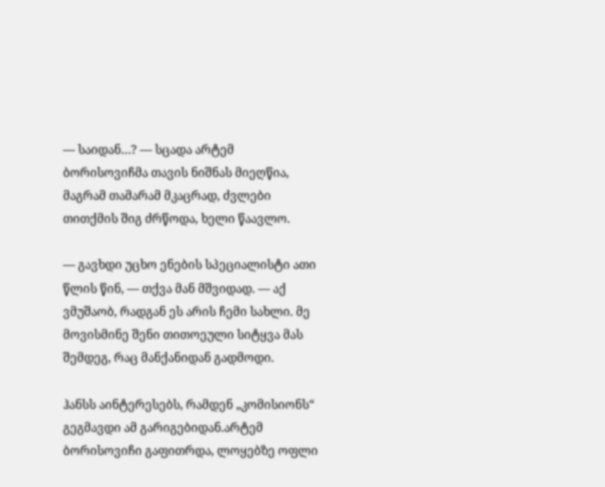— საიდან…? — სცადა არტემ ბორისოვიჩმა თავის ნიშნას მიეღწია, მაგრამ თამარამ მკაცრად, ძვლები თითქმის შიგ ძრწოდა, ხელი წაავლო.

— გავხდი უცხო ენების სპეციალისტი ათი წლის წინ, — თქვა მან მშვიდად. — აქ ვმუშაობ, რადგან ეს არის ჩემი სახლი. მე მოვისმინე შენი თითოეული სიტყვა მას შემდეგ, რაც მანქანიდან გადმოდი.

ჰანსს აინტერესებს, რამდენ „კომისიონს“ გეგმავდი ამ გარიგებიდან.არტემ ბორისოვიჩი გაფითრდა, ლოყებზე ოფლი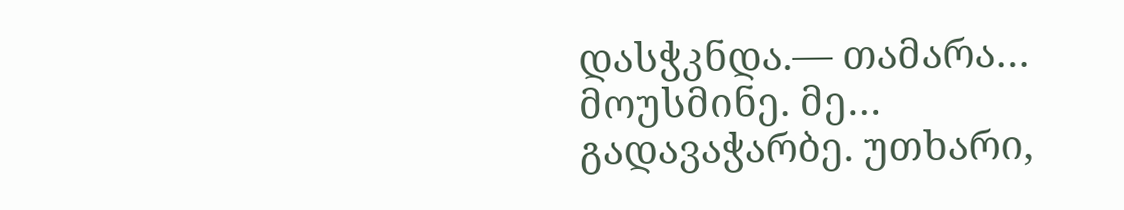დასჭკნდა.— თამარა… მოუსმინე. მე… გადავაჭარბე. უთხარი,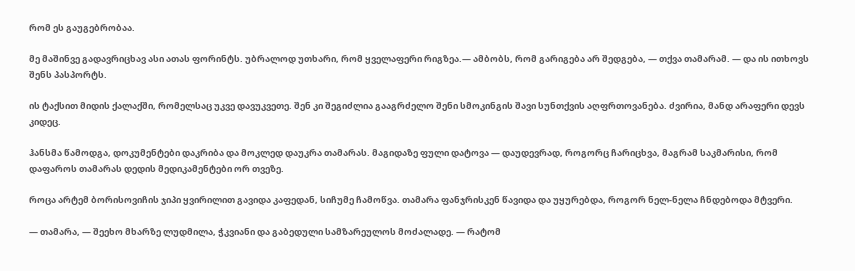რომ ეს გაუგებრობაა.

მე მაშინვე გადავრიცხავ ასი ათას ფორინტს. უბრალოდ უთხარი, რომ ყველაფერი რიგზეა.— ამბობს, რომ გარიგება არ შედგება, — თქვა თამარამ. — და ის ითხოვს შენს პასპორტს.

ის ტაქსით მიდის ქალაქში, რომელსაც უკვე დავუკვეთე. შენ კი შეგიძლია გააგრძელო შენი სმოკინგის შავი სუნთქვის აღფრთოვანება. ძვირია, მანდ არაფერი დევს კიდეც.

ჰანსმა წამოდგა, დოკუმენტები დაკრიბა და მოკლედ დაუკრა თამარას. მაგიდაზე ფული დატოვა — დაუდევრად, როგორც ჩარიცხვა, მაგრამ საკმარისი, რომ დაფაროს თამარას დედის მედიკამენტები ორ თვეზე.

როცა არტემ ბორისოვიჩის ჯიპი ყვირილით გავიდა კაფედან, სიჩუმე ჩამოწვა. თამარა ფანჯრისკენ წავიდა და უყურებდა, როგორ ნელ-ნელა ჩნდებოდა მტვერი.

— თამარა, — შეეხო მხარზე ლუდმილა, ჭკვიანი და გაბედული სამზარეულოს მოძალადე. — რატომ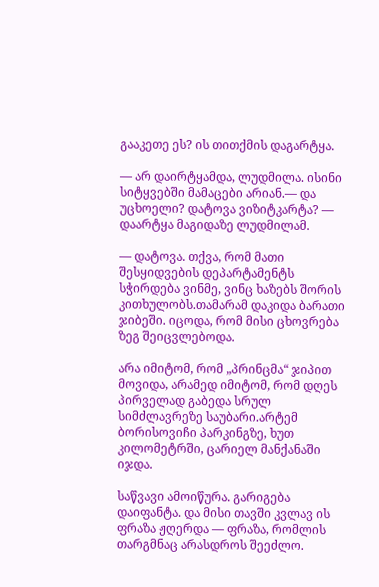გააკეთე ეს? ის თითქმის დაგარტყა.

— არ დაირტყამდა, ლუდმილა. ისინი სიტყვებში მამაცები არიან.— და უცხოელი? დატოვა ვიზიტკარტა? — დაარტყა მაგიდაზე ლუდმილამ.

— დატოვა. თქვა, რომ მათი შესყიდვების დეპარტამენტს სჭირდება ვინმე, ვინც ხაზებს შორის კითხულობს.თამარამ დაკიდა ბარათი ჯიბეში. იცოდა, რომ მისი ცხოვრება ზეგ შეიცვლებოდა.

არა იმიტომ, რომ „პრინცმა“ ჯიპით მოვიდა, არამედ იმიტომ, რომ დღეს პირველად გაბედა სრულ სიმძლავრეზე საუბარი.არტემ ბორისოვიჩი პარკინგზე, ხუთ კილომეტრში, ცარიელ მანქანაში იჯდა.

საწვავი ამოიწურა. გარიგება დაიფანტა. და მისი თავში კვლავ ის ფრაზა ჟღერდა — ფრაზა, რომლის თარგმნაც არასდროს შეეძლო.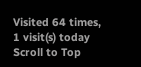Visited 64 times, 1 visit(s) today
Scroll to Top